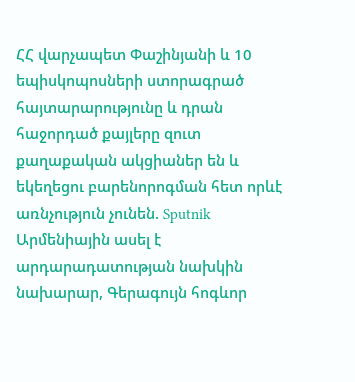ՀՀ վարչապետ Փաշինյանի և 10 եպիսկոպոսների ստորագրած հայտարարությունը և դրան հաջորդած քայլերը զուտ քաղաքական ակցիաներ են և եկեղեցու բարենորոգման հետ որևէ առնչություն չունեն. Sputnik Արմենիային ասել է արդարադատության նախկին նախարար, Գերագույն հոգևոր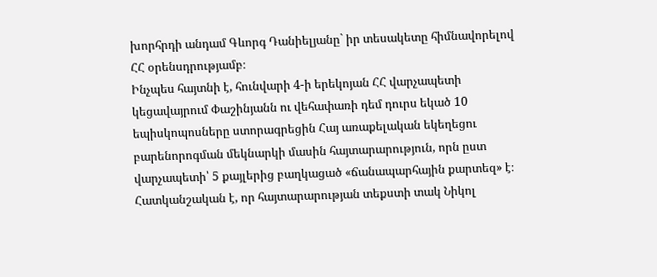խորհրդի անդամ Գևորգ Դանիելյանը` իր տեսակետը հիմնավորելով ՀՀ օրենսդրությամբ։
Ինչպես հայտնի է, հունվարի 4-ի երեկոյան ՀՀ վարչապետի կեցավայրում Փաշինյանն ու վեհափառի դեմ դուրս եկած 10 եպիսկոպոսները ստորագրեցին Հայ առաքելական եկեղեցու բարենորոգման մեկնարկի մասին հայտարարություն, որն ըստ վարչապետի՝ 5 քայլերից բաղկացած «ճանապարհային քարտեզ» է։ Հատկանշական է, որ հայտարարության տեքստի տակ Նիկոլ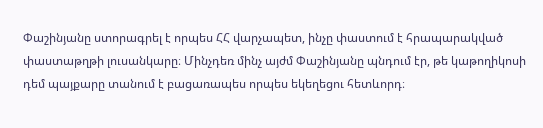Փաշինյանը ստորագրել է որպես ՀՀ վարչապետ, ինչը փաստում է հրապարակված փաստաթղթի լուսանկարը։ Մինչդեռ մինչ այժմ Փաշինյանը պնդում էր, թե կաթողիկոսի դեմ պայքարը տանում է բացառապես որպես եկեղեցու հետևորդ։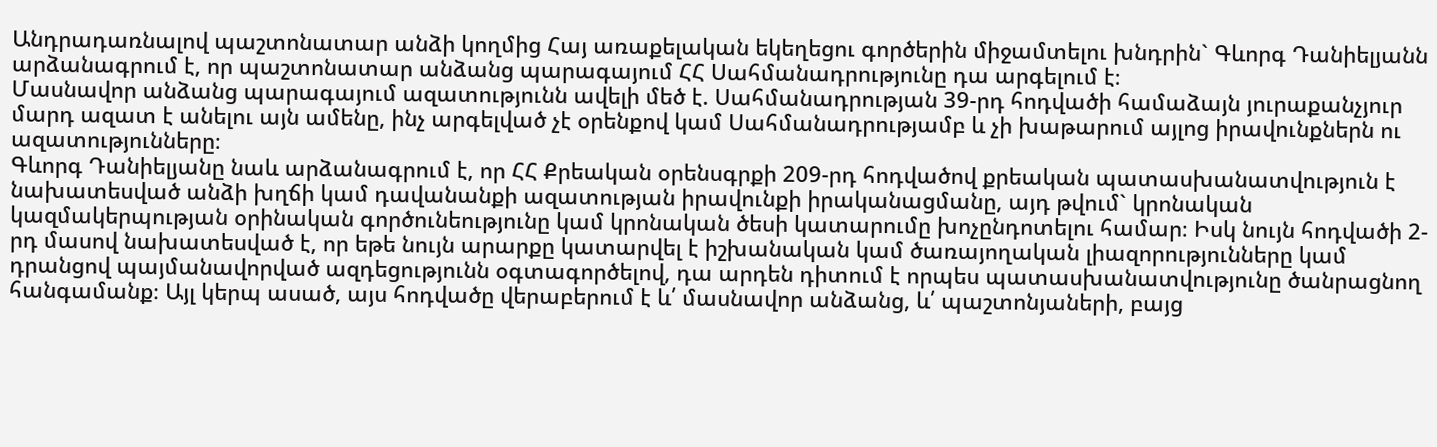Անդրադառնալով պաշտոնատար անձի կողմից Հայ առաքելական եկեղեցու գործերին միջամտելու խնդրին` Գևորգ Դանիելյանն արձանագրում է, որ պաշտոնատար անձանց պարագայում ՀՀ Սահմանադրությունը դա արգելում է։
Մասնավոր անձանց պարագայում ազատությունն ավելի մեծ է. Սահմանադրության 39-րդ հոդվածի համաձայն յուրաքանչյուր մարդ ազատ է անելու այն ամենը, ինչ արգելված չէ օրենքով կամ Սահմանադրությամբ և չի խաթարում այլոց իրավունքներն ու ազատությունները։
Գևորգ Դանիելյանը նաև արձանագրում է, որ ՀՀ Քրեական օրենսգրքի 209-րդ հոդվածով քրեական պատասխանատվություն է նախատեսված անձի խղճի կամ դավանանքի ազատության իրավունքի իրականացմանը, այդ թվում` կրոնական կազմակերպության օրինական գործունեությունը կամ կրոնական ծեսի կատարումը խոչընդոտելու համար։ Իսկ նույն հոդվածի 2-րդ մասով նախատեսված է, որ եթե նույն արարքը կատարվել է իշխանական կամ ծառայողական լիազորությունները կամ դրանցով պայմանավորված ազդեցությունն օգտագործելով, դա արդեն դիտում է որպես պատասխանատվությունը ծանրացնող հանգամանք։ Այլ կերպ ասած, այս հոդվածը վերաբերում է և՛ մասնավոր անձանց, և՛ պաշտոնյաների, բայց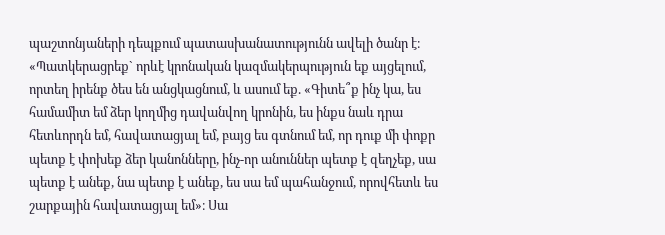պաշտոնյաների դեպքում պատասխանատությունն ավելի ծանր է։
«Պատկերացրեք` որևէ կրոնական կազմակերպություն եք այցելում, որտեղ իրենք ծես են անցկացնում, և ասում եք. «Գիտե՞ք ինչ կա, ես համամիտ եմ ձեր կողմից դավանվող կրոնին, ես ինքս նաև դրա հետևորդն եմ, հավատացյալ եմ, բայց ես գտնում եմ, որ դուք մի փոքր պետք է փոխեք ձեր կանոնները, ինչ-որ անուններ պետք է զեղչեք, սա պետք է անեք, նա պետք է անեք, ես սա եմ պահանջում, որովհետև ես շարքային հավատացյալ եմ»։ Սա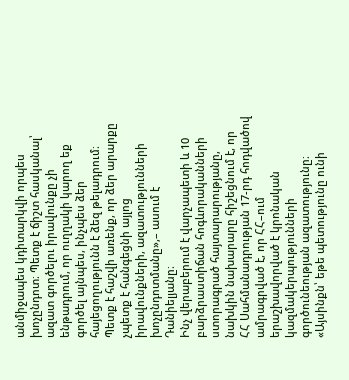անմիջապես կդիտարկվի որպես խոչընդոտ։ Պետք է ճիշտ հասկանալ՝ ազատ գործելու իրավունքը չի ենթադրում, որ ուղղակի կարող եք գործել այնպես, ինչպես ձեր հայեցողությունն է ձեզ թելադրում։ Պետք է հաշվի առենք, որ ձեր արարքը չպետք է հանգեցնի այլոց իրավունքների, ազատությունների խոչընդոտմանը»,– ասում է Դանիելյանը։
Ինչ վերաբերում է վարչապետի և 10 բարձրաստիճան հոգևորականների ստորագրած հայտարարությանը, նախկին նախարարը հիշեցնում է, որ ՀՀ Սահմանադրության 17-րդ հոդվածով ամրագրված է, որ ՀՀ–ում երաշխավորված է կրոնական կազմակերպությունների գործունեության ազատությունը։
«Այսինքն՝ եթե պետությունը ունի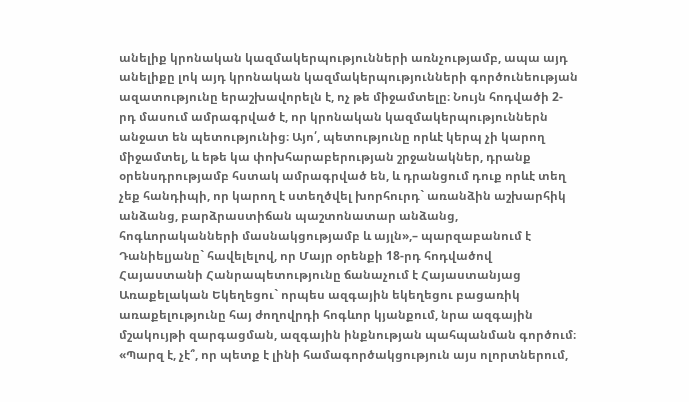անելիք կրոնական կազմակերպությունների առնչությամբ, ապա այդ անելիքը լոկ այդ կրոնական կազմակերպությունների գործունեության ազատությունը երաշխավորելն է, ոչ թե միջամտելը։ Նույն հոդվածի 2-րդ մասում ամրագրված է, որ կրոնական կազմակերպություններն անջատ են պետությունից։ Այո՛, պետությունը որևէ կերպ չի կարող միջամտել, և եթե կա փոխհարաբերության շրջանակներ, դրանք օրենսդրությամբ հստակ ամրագրված են, և դրանցում դուք որևէ տեղ չեք հանդիպի, որ կարող է ստեղծվել խորհուրդ` առանձին աշխարհիկ անձանց, բարձրաստիճան պաշտոնատար անձանց, հոգևորականների մասնակցությամբ և այլն»,– պարզաբանում է Դանիելյանը` հավելելով, որ Մայր օրենքի 18-րդ հոդվածով Հայաստանի Հանրապետությունը ճանաչում է Հայաստանյաց Առաքելական Եկեղեցու` որպես ազգային եկեղեցու բացառիկ առաքելությունը հայ ժողովրդի հոգևոր կյանքում, նրա ազգային մշակույթի զարգացման, ազգային ինքնության պահպանման գործում։
«Պարզ է, չէ՞, որ պետք է լինի համագործակցություն այս ոլորտներում,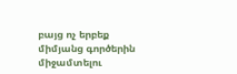բայց ոչ երբեք միմյանց գործերին միջամտելու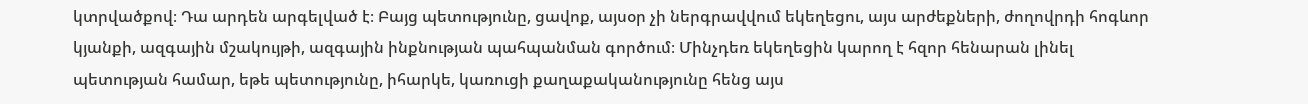կտրվածքով։ Դա արդեն արգելված է։ Բայց պետությունը, ցավոք, այսօր չի ներգրավվում եկեղեցու, այս արժեքների, ժողովրդի հոգևոր կյանքի, ազգային մշակույթի, ազգային ինքնության պահպանման գործում։ Մինչդեռ եկեղեցին կարող է հզոր հենարան լինել պետության համար, եթե պետությունը, իհարկե, կառուցի քաղաքականությունը հենց այս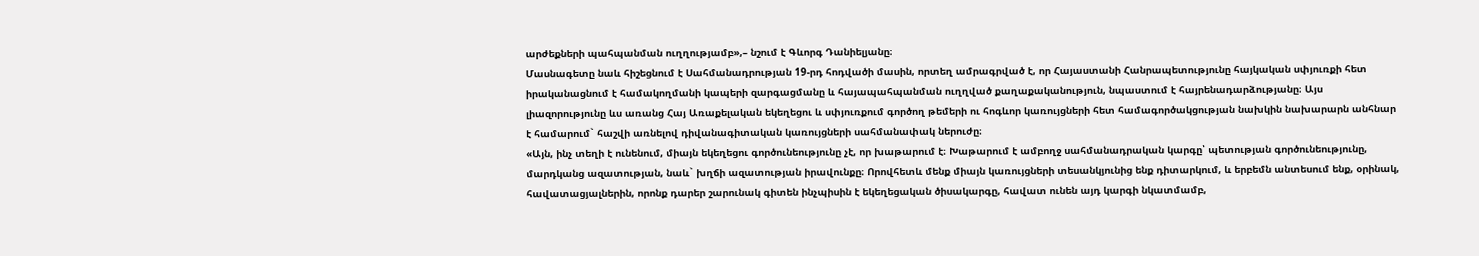արժեքների պահպանման ուղղությամբ»,– նշում է Գևորգ Դանիելյանը։
Մասնագետը նաև հիշեցնում է Սահմանադրության 19-րդ հոդվածի մասին, որտեղ ամրագրված է, որ Հայաստանի Հանրապետությունը հայկական սփյուռքի հետ իրականացնում է համակողմանի կապերի զարգացմանը և հայապահպանման ուղղված քաղաքականություն, նպաստում է հայրենադարձությանը։ Այս լիազորությունը ևս առանց Հայ Առաքելական եկեղեցու և սփյուռքում գործող թեմերի ու հոգևոր կառույցների հետ համագործակցության նախկին նախարարն անհնար է համարում` հաշվի առնելով դիվանագիտական կառույցների սահմանափակ ներուժը։
«Այն, ինչ տեղի է ունենում, միայն եկեղեցու գործունեությունը չէ, որ խաթարում է։ Խաթարում է ամբողջ սահմանադրական կարգը՝ պետության գործունեությունը, մարդկանց ազատության, նաև` խղճի ազատության իրավունքը։ Որովհետև մենք միայն կառույցների տեսանկյունից ենք դիտարկում, և երբեմն անտեսում ենք, օրինակ, հավատացյալներին, որոնք դարեր շարունակ գիտեն ինչպիսին է եկեղեցական ծիսակարգը, հավատ ունեն այդ կարգի նկատմամբ,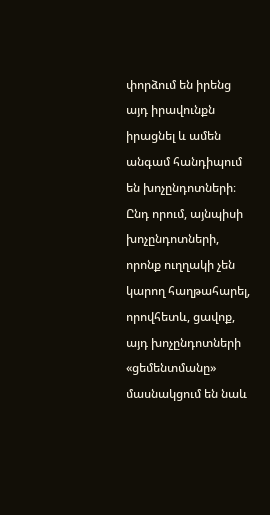փորձում են իրենց այդ իրավունքն իրացնել և ամեն անգամ հանդիպում են խոչընդոտների։ Ընդ որում, այնպիսի խոչընդոտների, որոնք ուղղակի չեն կարող հաղթահարել, որովհետև, ցավոք, այդ խոչընդոտների «ցեմենտմանը» մասնակցում են նաև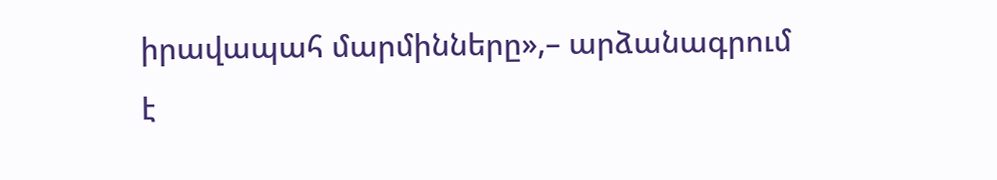իրավապահ մարմինները»,– արձանագրում է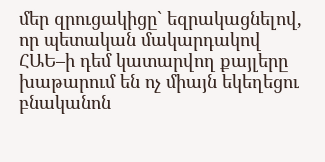մեր զրուցակիցը` եզրակացնելով, որ պետական մակարդակով ՀԱԵ–ի դեմ կատարվող քայլերը խաթարում են ոչ միայն եկեղեցու բնականոն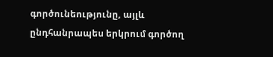գործունեությունը, այլև ընդհանրապես երկրում գործող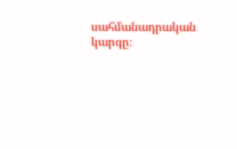սահմանադրական կարգը։